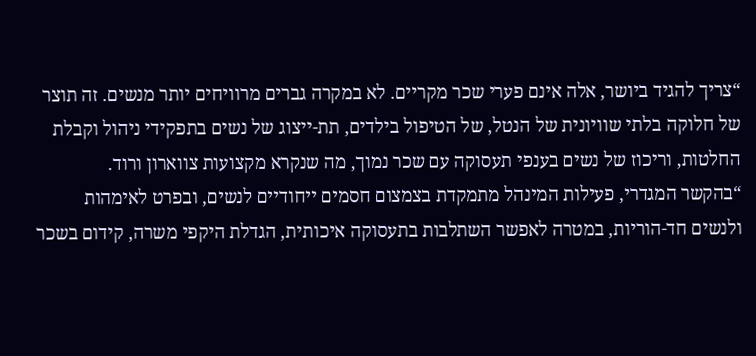“צריך להגיד ביושר, אלה אינם פערי שכר מקריים. לא במקרה גברים מרוויחים יותר מנשים. זה תוצר של חלוקה בלתי שוויונית של הנטל, של הטיפול בילדים, תת-ייצוג של נשים בתפקידי ניהול וקבלת החלטות, וריכוז של נשים בענפי תעסוקה עם שכר נמוך, מה שנקרא מקצועות צווארון ורוד.
“בהקשר המגדרי, פעילות המינהל מתמקדת בצמצום חסמים ייחודיים לנשים, ובפרט לאימהות ולנשים חד-הוריות, במטרה לאפשר השתלבות בתעסוקה איכותית, הגדלת היקפי משרה, קידום בשכר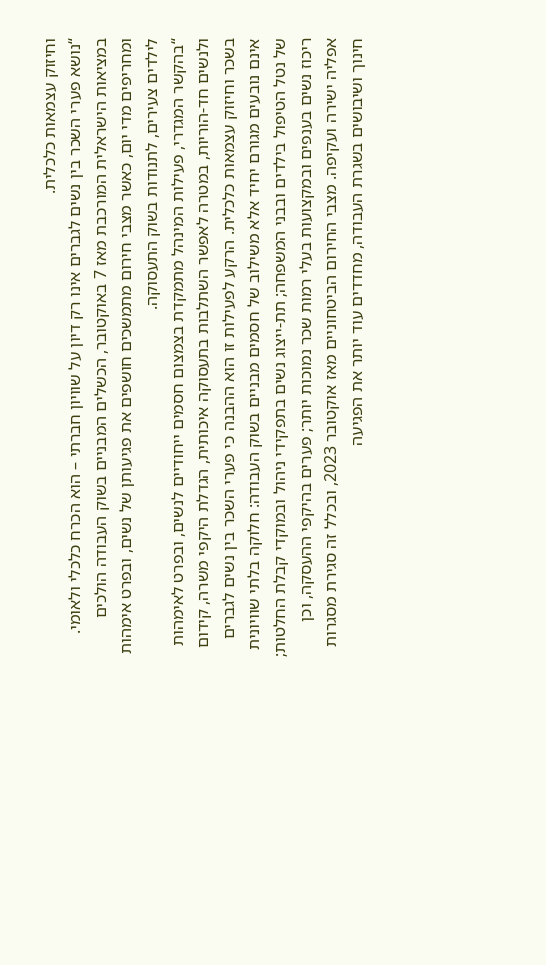וחיזוק עצמאות כלכלית.
“נושא פערי השכר בין נשים לגברים אינו רק דיון על שוויון חברתי – הוא הכרח כלכלי ולאומי. במציאות הישראלית המורכבת מאז 7 באוקטובר, הכשלים המבניים בשוק העבודה הולכים ומחריפים מדי יום, כאשר מצבי חירום מתמשכים חושפים את פגיעותן של נשים, ובפרט אימהות לילדים צעירים, לתנודות בשוק התעסוקה.
“בהקשר המגדרי, פעילות המינהל מתמקדת בצמצום חסמים ייחודיים לנשים, ובפרט לאימהות ולנשים חד-הוריות, במטרה לאפשר השתלבות בתעסוקה איכותית, הגדלת היקפי משרה, קידום בשכר וחיזוק עצמאות כלכלית. הרקע לפעילות זו הוא ההבנה כי פערי השכר בין נשים לגברים אינם נובעים מגורם יחיד אלא משילוב של חסמים מבניים בשוק העבודה: חלוקה בלתי שוויונית של נטל הטיפול בילדים ובבני המשפחה; תת-ייצוג נשים בתפקידי ניהול ובמוקדי קבלת החלטות; ריכוז נשים בענפים ובמקצועות בעלי רמות שכר נמוכות יותר; פערים בהיקפי ההעסקה, וכן אפליה ישירה ועקיפה. מצבי החירום הביטחוניים מאז אוקטובר 2023, ובכלל זה סגירת מסגרות חינוך ושיבושים בשגרת העבודה, מחדדים עוד יותר את הפגיעה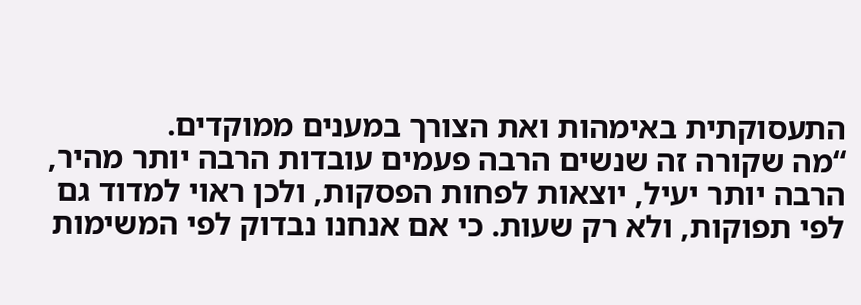התעסוקתית באימהות ואת הצורך במענים ממוקדים.
“מה שקורה זה שנשים הרבה פעמים עובדות הרבה יותר מהיר, הרבה יותר יעיל, יוצאות לפחות הפסקות, ולכן ראוי למדוד גם לפי תפוקות, ולא רק שעות. כי אם אנחנו נבדוק לפי המשימות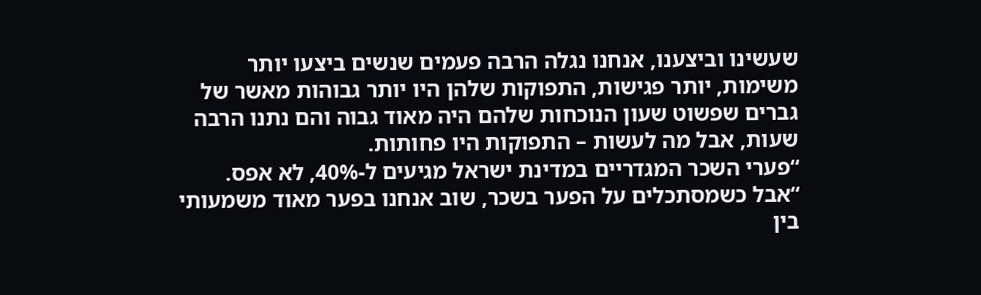שעשינו וביצענו, אנחנו נגלה הרבה פעמים שנשים ביצעו יותר משימות, יותר פגישות, התפוקות שלהן היו יותר גבוהות מאשר של גברים שפשוט שעון הנוכחות שלהם היה מאוד גבוה והם נתנו הרבה שעות, אבל מה לעשות – התפוקות היו פחותות.
“פערי השכר המגדריים במדינת ישראל מגיעים ל-40%, לא אפס.
“אבל כשמסתכלים על הפער בשכר, שוב אנחנו בפער מאוד משמעותי בין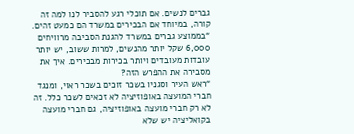גברים לנשים. אם תוכלי רגע להסביר לנו למה זה קורה, במיוחד אם הבכירים במשרד הם כמעט זהים.
“בממוצע גברים במשרד להגנת הסביבה מרוויחים 6,000 שקל יותר מהנשים, למרות ששוב, יש יותר עובדות מעובדים ויותר בכירות מבכירים. איך את מסבירה את ההפרש הזה?
“ראש העיר וסגניו בשכר זוכים בשכר ראוי, ומנגד חברי המועצה באופוזיציה לא זכאים לשכר כלל. זה לא רק חברי מועצה באופוזיציה, גם חברי מועצה בקואליציה יש שלא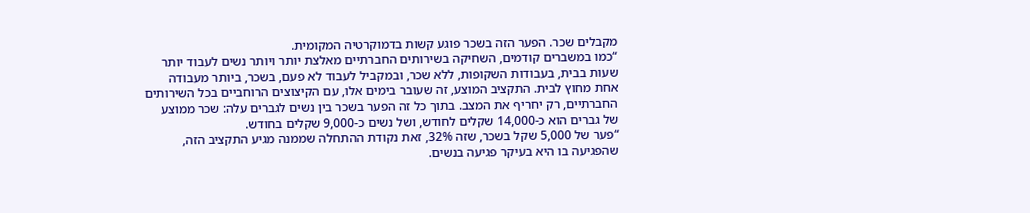מקבלים שכר. הפער הזה בשכר פוגע קשות בדמוקרטיה המקומית.
“כמו במשברים קודמים, השחיקה בשירותים החברתיים מאלצת יותר ויותר נשים לעבוד יותר שעות בבית, בעבודות השקופות, ללא שכר, ובמקביל לעבוד לא פעם, בשכר, ביותר מעבודה אחת מחוץ לבית. התקציב המוצע, זה שעובר בימים אלו, עם הקיצוצים הרוחביים בכל השירותים החברתיים, רק יחריף את המצב. בתוך כל זה הפער בשכר בין נשים לגברים עלה: שכר ממוצע של גברים הוא כ-14,000 שקלים לחודש, ושל נשים כ-9,000 שקלים בחודש.
“פער של 5,000 שקל בשכר, שזה 32%, זאת נקודת ההתחלה שממנה מגיע התקציב הזה, שהפגיעה בו היא בעיקר פגיעה בנשים.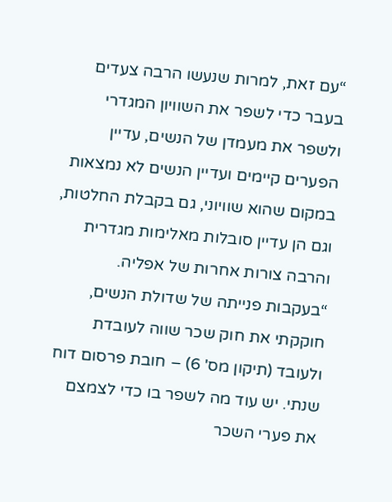“עם זאת, למרות שנעשו הרבה צעדים בעבר כדי לשפר את השוויון המגדרי ולשפר את מעמדן של הנשים, עדיין הפערים קיימים ועדיין הנשים לא נמצאות במקום שהוא שוויוני, גם בקבלת החלטות, וגם הן עדיין סובלות מאלימות מגדרית והרבה צורות אחרות של אפליה.
“בעקבות פנייתה של שדולת הנשים, חוקקתי את חוק שכר שווה לעובדת ולעובד (תיקון מס' 6) – חובת פרסום דוח שנתי. יש עוד מה לשפר בו כדי לצמצם את פערי השכר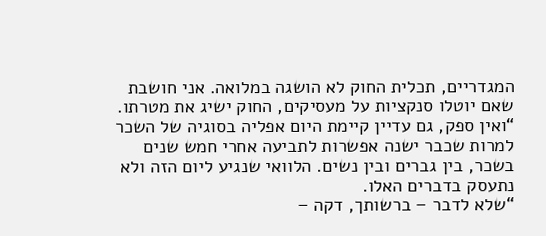המגדריים, תכלית החוק לא הושגה במלואה. אני חושבת שאם יוטלו סנקציות על מעסיקים, החוק ישיג את מטרתו.
“ואין ספק, גם עדיין קיימת היום אפליה בסוגיה של השכר למרות שכבר ישנה אפשרות לתביעה אחרי חמש שנים בשכר, בין גברים ובין נשים. הלוואי שנגיע ליום הזה ולא נתעסק בדברים האלו.
“שלא לדבר – ברשותך, דקה –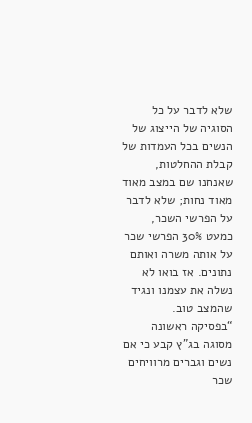שלא לדבר על כל הסוגיה של הייצוג של הנשים בכל העמדות של קבלת ההחלטות, שאנחנו שם במצב מאוד מאוד נחות; שלא לדבר על הפרשי השכר, כמעט 30% הפרשי שכר על אותה משרה ואותם נתונים. אז בואו לא נשלה את עצמנו ונגיד שהמצב טוב.
“בפסיקה ראשונה מסוגה בג"ץ קבע כי אם נשים וגברים מרוויחים שכר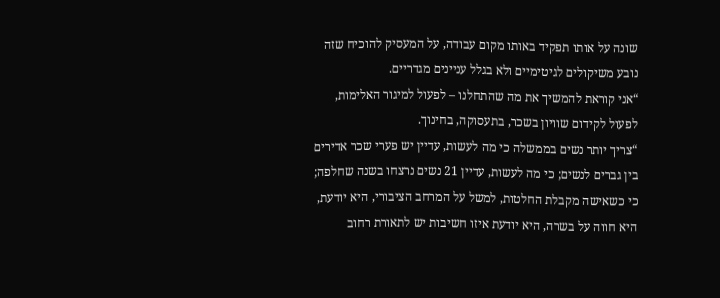שונה על אותו תפקיד באותו מקום עבודה, על המעסיק להוכיח שזה נובע משיקולים לגיטימיים ולא בגלל עניינים מגדריים.
“אני קוראת להמשיך את מה שהתחלנו – לפעול למיגור האלימות, לפעול לקידום שוויון בשכר, בתעסוקה, בחינוך.
“צריך יותר נשים בממשלה כי מה לעשות, עדיין יש פערי שכר אדירים בין גברים לנשים; כי מה לעשות, עדיין 21 נשים נרצחו בשנה שחלפה; כי כשאישה מקבלת החלטות, למשל על המרחב הציבורי, היא יודעת, היא חווה על בשרה, היא יודעת איזו חשיבות יש לתאורת רחוב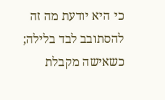כי היא יודעת מה זה להסתובב לבד בלילה; כשאישה מקבלת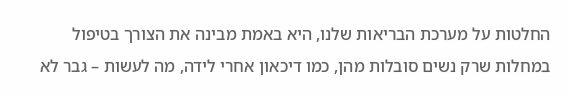החלטות על מערכת הבריאות שלנו, היא באמת מבינה את הצורך בטיפול במחלות שרק נשים סובלות מהן, כמו דיכאון אחרי לידה, מה לעשות – גבר לא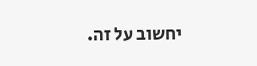יחשוב על זה.